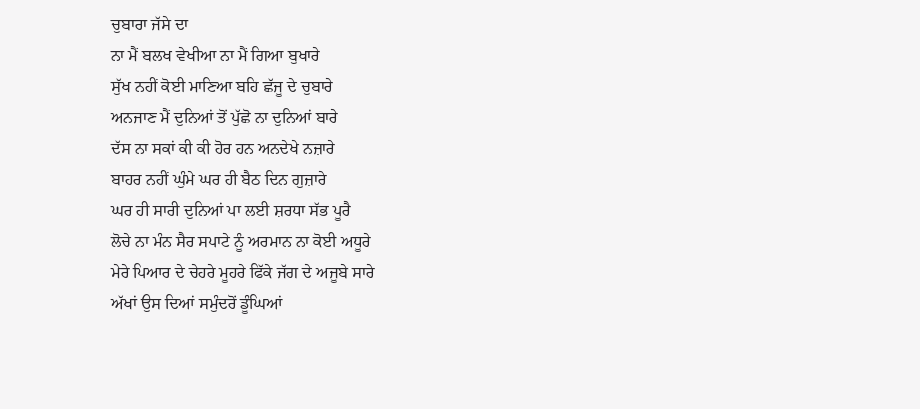ਚੁਬਾਰਾ ਜੱਸੇ ਦਾ
ਨਾ ਮੈਂ ਬਲਖ ਵੇਖੀਆ ਨਾ ਮੈਂ ਗਿਆ ਬੁਖਾਰੇ
ਸੁੱਖ ਨਹੀਂ ਕੋਈ ਮਾਣਿਆ ਬਹਿ ਛੱਜੂ ਦੇ ਚੁਬਾਰੇ
ਅਨਜਾਣ ਮੈਂ ਦੁਨਿਆਂ ਤੋਂ ਪੁੱਛੋ ਨਾ ਦੁਨਿਆਂ ਬਾਰੇ
ਦੱਸ ਨਾ ਸਕਾਂ ਕੀ ਕੀ ਹੋਰ ਹਨ ਅਨਦੇਖੇ ਨਜ਼ਾਰੇ
ਬਾਹਰ ਨਹੀਂ ਘੁੰਮੇ ਘਰ ਹੀ ਬੈਠ ਦਿਨ ਗੁਜ਼ਾਰੇ
ਘਰ ਹੀ ਸਾਰੀ ਦੁਨਿਆਂ ਪਾ ਲਈ ਸ਼ਰਧਾ ਸੱਭ ਪੂਰੈ
ਲੋਚੇ ਨਾ ਮੰਨ ਸੈਰ ਸਪਾਟੇ ਨੂੰ ਅਰਮਾਨ ਨਾ ਕੋਈ ਅਧੂਰੇ
ਮੇਰੇ ਪਿਆਰ ਦੇ ਚੇਹਰੇ ਮੂਹਰੇ ਫਿੱਕੇ ਜੱਗ ਦੇ ਅਜੂਬੇ ਸਾਰੇ
ਅੱਖਾਂ ਉਸ ਦਿਆਂ ਸਮੁੰਦਰੋਂ ਡੂੰਘਿਆਂ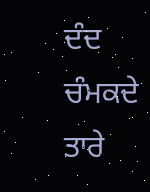ਦੰਦ ਚੰਮਕਦੇ ਤਾਰੇ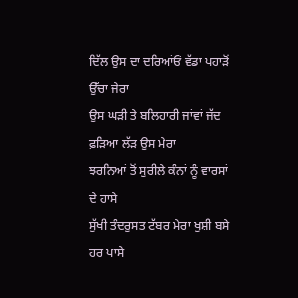ਦਿੱਲ ਉਸ ਦਾ ਦਰਿਆਂਓਂ ਵੱਡਾ ਪਹਾੜੋਂ ਉੱਚਾ ਜੇਰਾ
ਉਸ ਘੜੀ ਤੇ ਬਲਿਹਾਰੀ ਜਾਂਵਾਂ ਜੱਦ ਫ਼ੜਿਆ ਲੱੜ ਉਸ ਮੇਰਾ
ਝਰਨਿਆਂ ਤੋਂ ਸੁਰੀਲੇ ਕੰਨਾਂ ਨੂੰ ਵਾਰਸਾਂ ਦੇ ਹਾਸੇ
ਸੁੱਖੀ ਤੰਦਰੁਸਤ ਟੱਬਰ ਮੇਰਾ ਖੁਸ਼ੀ ਬਸੇ ਹਰ ਪਾਸੇ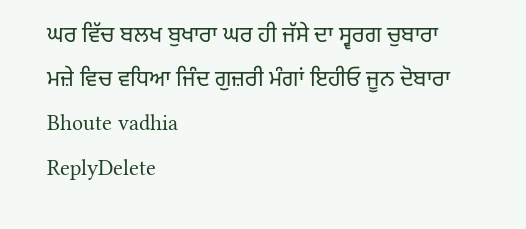ਘਰ ਵਿੱਚ ਬਲਖ ਬੁਖਾਰਾ ਘਰ ਹੀ ਜੱਸੇ ਦਾ ਸ੍ਵਰਗ ਚੁਬਾਰਾ
ਮਜ਼ੇ ਵਿਚ ਵਧਿਆ ਜਿੰਦ ਗੁਜ਼ਰੀ ਮੰਗਾਂ ਇਹੀਓ ਜੂਨ ਦੋਬਾਰਾ
Bhoute vadhia
ReplyDelete